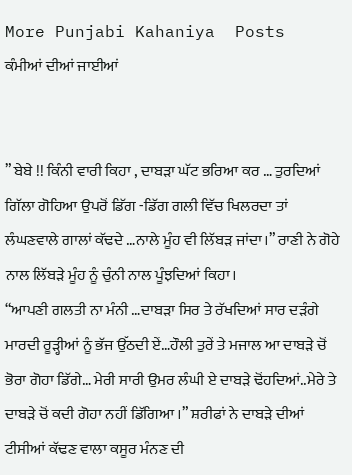More Punjabi Kahaniya  Posts
ਕੰਮੀਆਂ ਦੀਆਂ ਜਾਈਆਂ


” ਬੇਬੇ !! ਕਿੰਨੀ ਵਾਰੀ ਕਿਹਾ , ਦਾਬੜਾ ਘੱਟ ਭਰਿਆ ਕਰ … ਤੁਰਦਿਆਂ ਗਿੱਲਾ ਗੋਹਿਆ ਉਪਰੋਂ ਡਿੱਗ -ਡਿੱਗ ਗਲੀ ਵਿੱਚ ਖਿਲਰਦਾ ਤਾਂ ਲੰਘਣਵਾਲੇ ਗਾਲਾਂ ਕੱਢਦੇ …ਨਾਲੇ ਮੂੰਹ ਵੀ ਲਿੱਬੜ ਜਾਂਦਾ।” ਰਾਣੀ ਨੇ ਗੋਹੇ ਨਾਲ ਲਿੱਬੜੇ ਮੂੰਹ ਨੂੰ ਚੁੰਨੀ ਨਾਲ ਪੂੰਝਦਿਆਂ ਕਿਹਾ।
“ਆਪਣੀ ਗਲਤੀ ਨਾ ਮੰਨੀ …ਦਾਬੜਾ ਸਿਰ ਤੇ ਰੱਖਦਿਆਂ ਸਾਰ ਦੜੰਗੇ ਮਾਰਦੀ ਰੂੜ੍ਹੀਆਂ ਨੂੰ ਭੱਜ ਉੱਠਦੀ ਏਂ…ਹੌਲੀ ਤੁਰੇਂ ਤੇ ਮਜਾਲ ਆ ਦਾਬੜੇ ਚੋਂ ਭੋਰਾ ਗੋਹਾ ਡਿੱਗੇ… ਮੇਰੀ ਸਾਰੀ ਉਮਰ ਲੰਘੀ ਏ ਦਾਬੜੇ ਢੋਂਹਦਿਆਂ..ਮੇਰੇ ਤੇ ਦਾਬੜੇ ਚੋਂ ਕਦੀ ਗੋਹਾ ਨਹੀਂ ਡਿੱਗਿਆ ।” ਸ਼ਰੀਫਾਂ ਨੇ ਦਾਬੜੇ ਦੀਆਂ ਟੀਸੀਆਂ ਕੱਢਣ ਵਾਲਾ ਕਸੂਰ ਮੰਨਣ ਦੀ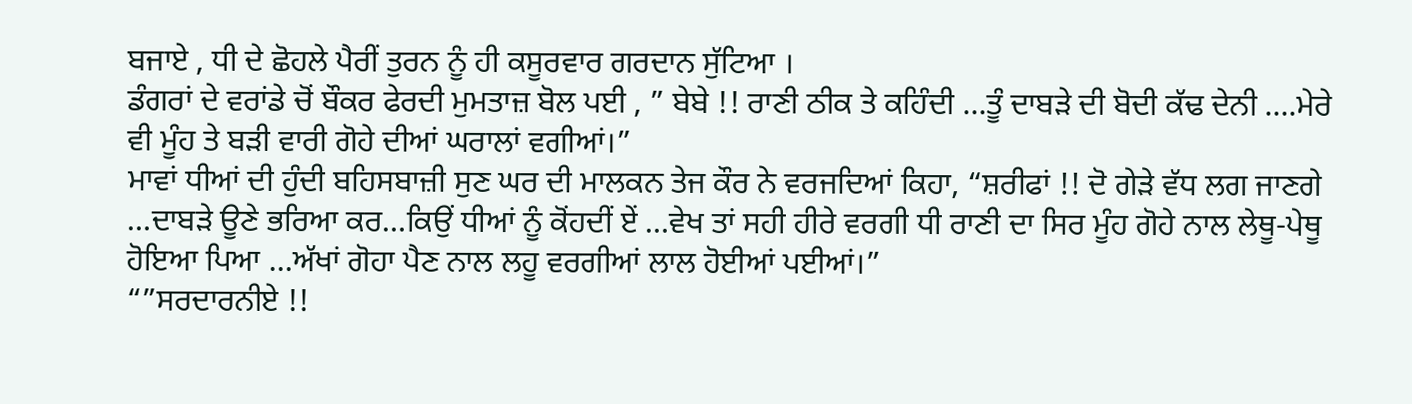ਬਜਾਏ , ਧੀ ਦੇ ਛੋਹਲੇ ਪੈਰੀਂ ਤੁਰਨ ਨੂੰ ਹੀ ਕਸੂਰਵਾਰ ਗਰਦਾਨ ਸੁੱਟਿਆ ।
ਡੰਗਰਾਂ ਦੇ ਵਰਾਂਡੇ ਚੋਂ ਬੌਕਰ ਫੇਰਦੀ ਮੁਮਤਾਜ਼ ਬੋਲ ਪਈ , ” ਬੇਬੇ !! ਰਾਣੀ ਠੀਕ ਤੇ ਕਹਿੰਦੀ …ਤੂੰ ਦਾਬੜੇ ਦੀ ਬੋਦੀ ਕੱਢ ਦੇਨੀ ….ਮੇਰੇ ਵੀ ਮੂੰਹ ਤੇ ਬੜੀ ਵਾਰੀ ਗੋਹੇ ਦੀਆਂ ਘਰਾਲਾਂ ਵਗੀਆਂ।”
ਮਾਵਾਂ ਧੀਆਂ ਦੀ ਹੁੰਦੀ ਬਹਿਸਬਾਜ਼ੀ ਸੁਣ ਘਰ ਦੀ ਮਾਲਕਨ ਤੇਜ ਕੌਰ ਨੇ ਵਰਜਦਿਆਂ ਕਿਹਾ, “ਸ਼ਰੀਫਾਂ !! ਦੋ ਗੇੜੇ ਵੱਧ ਲਗ ਜਾਣਗੇ …ਦਾਬੜੇ ਊਣੇ ਭਰਿਆ ਕਰ…ਕਿਉਂ ਧੀਆਂ ਨੂੰ ਕੋਂਹਦੀਂ ਏਂ …ਵੇਖ ਤਾਂ ਸਹੀ ਹੀਰੇ ਵਰਗੀ ਧੀ ਰਾਣੀ ਦਾ ਸਿਰ ਮੂੰਹ ਗੋਹੇ ਨਾਲ ਲੇਥੂ-ਪੇਥੂ ਹੋਇਆ ਪਿਆ …ਅੱਖਾਂ ਗੋਹਾ ਪੈਣ ਨਾਲ ਲਹੂ ਵਰਗੀਆਂ ਲਾਲ ਹੋਈਆਂ ਪਈਆਂ।”
“”ਸਰਦਾਰਨੀਏ !!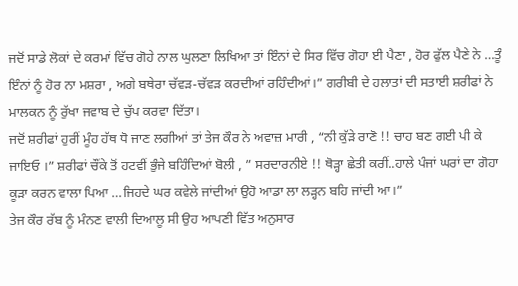ਜਦੋਂ ਸਾਡੇ ਲੋਕਾਂ ਦੇ ਕਰਮਾਂ ਵਿੱਚ ਗੋਹੇ ਨਾਲ ਘੁਲਣਾ ਲਿਖਿਆ ਤਾਂ ਇੰਨਾਂ ਦੇ ਸਿਰ ਵਿੱਚ ਗੋਹਾ ਈ ਪੈਣਾ , ਹੋਰ ਫੁੱਲ ਪੈਣੇ ਨੇ …ਤੂੰ ਇੰਨਾਂ ਨੂੰ ਹੋਰ ਨਾ ਮਸ਼ਰਾ , ਅਗੇ ਬਥੇਰਾ ਚੱਵੜ-ਚੱਵੜ ਕਰਦੀਆਂ ਰਹਿੰਦੀਆਂ।” ਗਰੀਬੀ ਦੇ ਹਲਾਤਾਂ ਦੀ ਸਤਾਈ ਸ਼ਰੀਫਾਂ ਨੇ ਮਾਲਕਨ ਨੂੰ ਰੁੱਖਾ ਜਵਾਬ ਦੇ ਚੁੱਪ ਕਰਵਾ ਦਿੱਤਾ।
ਜਦੋਂ ਸ਼ਰੀਫਾਂ ਹੁਰੀਂ ਮੂੰਹ ਹੱਥ ਧੋ ਜਾਣ ਲਗੀਆਂ ਤਾਂ ਤੇਜ ਕੌਰ ਨੇ ਅਵਾਜ਼ ਮਾਰੀ , “ਨੀ ਕੁੱੜੇ ਰਾਣੋ !! ਚਾਹ ਬਣ ਗਈ ਪੀ ਕੇ ਜਾਇਓ ।” ਸ਼ਰੀਫਾਂ ਚੌਂਕੇ ਤੋਂ ਹਟਵੀਂ ਭੁੰਜੇ ਬਹਿੰਦਿਆਂ ਬੋਲੀ , ” ਸਰਦਾਰਨੀਏ !! ਥੋੜ੍ਹਾ ਛੇਤੀ ਕਰੀਂ..ਹਾਲੇ ਪੰਜਾਂ ਘਰਾਂ ਦਾ ਗੋਹਾ ਕੂੜਾ ਕਰਨ ਵਾਲਾ ਪਿਆ …ਜਿਹਦੇ ਘਰ ਕਵੇਲੇ ਜਾਂਦੀਆਂ ਉਹੋ ਆਡਾ ਲਾ ਲੜ੍ਹਨ ਬਹਿ ਜਾਂਦੀ ਆ।”
ਤੇਜ ਕੌਰ ਰੱਬ ਨੂੰ ਮੰਨਣ ਵਾਲੀ ਦਿਆਲੂ ਸੀ ਉਹ ਆਪਣੀ ਵਿੱਤ ਅਨੁਸਾਰ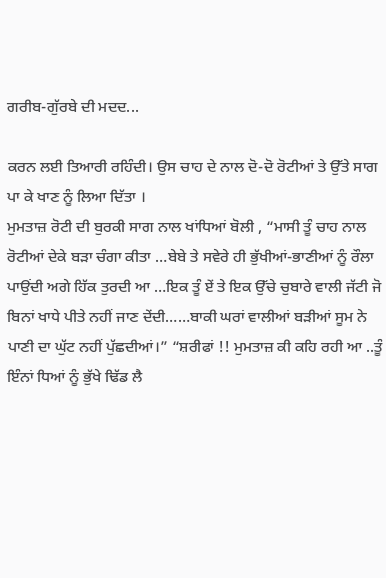ਗਰੀਬ-ਗੁੱਰਬੇ ਦੀ ਮਦਦ...

ਕਰਨ ਲਈ ਤਿਆਰੀ ਰਹਿੰਦੀ। ਉਸ ਚਾਹ ਦੇ ਨਾਲ ਦੋ-ਦੋ ਰੋਟੀਆਂ ਤੇ ਉੱਤੇ ਸਾਗ ਪਾ ਕੇ ਖਾਣ ਨੂੰ ਲਿਆ ਦਿੱਤਾ ।
ਮੁਮਤਾਜ਼ ਰੋਟੀ ਦੀ ਬੁਰਕੀ ਸਾਗ ਨਾਲ ਖਾਂਧਿਆਂ ਬੋਲੀ , “ਮਾਸੀ ਤੂੰ ਚਾਹ ਨਾਲ ਰੋਟੀਆਂ ਦੇਕੇ ਬੜਾ ਚੰਗਾ ਕੀਤਾ …ਬੇਬੇ ਤੇ ਸਵੇਰੇ ਹੀ ਭੁੱਖੀਆਂ-ਭਾਣੀਆਂ ਨੂੰ ਰੌਲਾ ਪਾਉਂਦੀ ਅਗੇ ਹਿੱਕ ਤੁਰਦੀ ਆ …ਇਕ ਤੂੰ ਏਂ ਤੇ ਇਕ ਉੱਚੇ ਚੁਬਾਰੇ ਵਾਲੀ ਜੱਟੀ ਜੋ ਬਿਨਾਂ ਖਾਧੇ ਪੀਤੇ ਨਹੀਂ ਜਾਣ ਦੇਂਦੀ……ਬਾਕੀ ਘਰਾਂ ਵਾਲੀਆਂ ਬੜੀਆਂ ਸੂਮ ਨੇ ਪਾਣੀ ਦਾ ਘੁੱਟ ਨਹੀਂ ਪੁੱਛਦੀਆਂ।” “ਸ਼ਰੀਫਾਂ !! ਮੁਮਤਾਜ਼ ਕੀ ਕਹਿ ਰਹੀ ਆ ..ਤੂੰ ਇੰਨਾਂ ਧਿਆਂ ਨੂੰ ਭੁੱਖੇ ਢਿੱਡ ਲੈ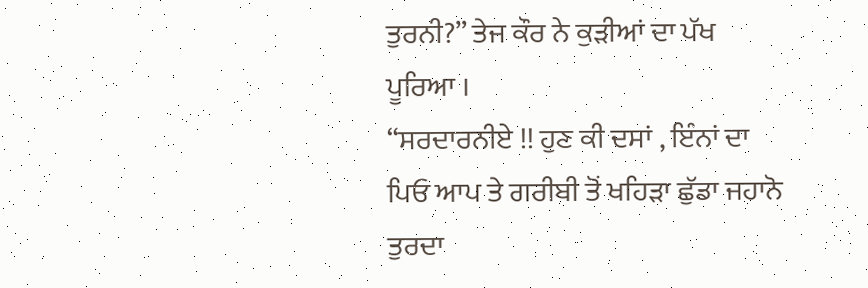ਤੁਰਨੀ?” ਤੇਜ ਕੌਰ ਨੇ ਕੁੜੀਆਂ ਦਾ ਪੱਖ ਪੂਰਿਆ ।
“ਸਰਦਾਰਨੀਏ !! ਹੁਣ ਕੀ ਦਸਾਂ , ਇੰਨਾਂ ਦਾ ਪਿਓ ਆਪ ਤੇ ਗਰੀਬੀ ਤੋਂ ਖਹਿੜਾ ਛੁੱਡਾ ਜਹਾਨੋ ਤੁਰਦਾ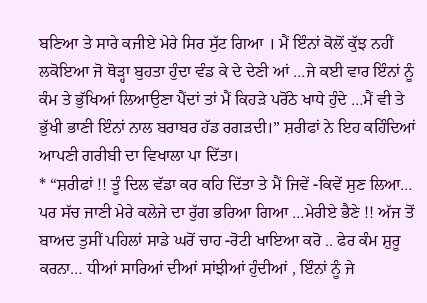ਬਣਿਆ ਤੇ ਸਾਰੇ ਕਜੀਏ ਮੇਰੇ ਸਿਰ ਸੁੱਟ ਗਿਆ । ਮੈਂ ਇੰਨਾਂ ਕੋਲੋਂ ਕੁੱਝ ਨਹੀਂ ਲਕੋਇਆ ਜੋ ਥੋੜ੍ਹਾ ਬੁਹਤਾ ਹੁੰਦਾ ਵੰਡ ਕੇ ਦੇ ਦੇਣੀ ਆਂ …ਜੇ ਕਈ ਵਾਰ ਇੰਨਾਂ ਨੂੰ ਕੰਮ ਤੇ ਭੁੱਖਿਆਂ ਲਿਆਉਣਾ ਪੈਂਦਾਂ ਤਾਂ ਮੈਂ ਕਿਹੜੇ ਪਰੋਂਠੇ ਖਾਧੇ ਹੁੰਦੇ …ਮੈਂ ਵੀ ਤੇ ਭੁੱਖੀ ਭਾਣੀ ਇੰਨਾਂ ਨਾਲ ਬਰਾਬਰ ਹੱਡ ਰਗੜਦੀ।” ਸ਼ਰੀਫਾਂ ਨੇ ਇਹ ਕਹਿੰਦਿਆਂ ਆਪਣੀ ਗਰੀਬੀ ਦਾ ਵਿਖਾਲਾ ਪਾ ਦਿੱਤਾ।
* “ਸ਼ਰੀਫਾਂ !! ਤੂੰ ਦਿਲ ਵੱਡਾ ਕਰ ਕਹਿ ਦਿੱਤਾ ਤੇ ਮੈਂ ਜਿਵੇਂ -ਕਿਵੇਂ ਸੁਣ ਲਿਆ… ਪਰ ਸੱਚ ਜਾਣੀ ਮੇਰੇ ਕਲੇਜੇ ਦਾ ਰੁੱਗ ਭਰਿਆ ਗਿਆ …ਮੇਰੀਏ ਭੈਣੇ !! ਅੱਜ ਤੋਂ ਬਾਅਦ ਤੁਸੀਂ ਪਹਿਲਾਂ ਸਾਡੇ ਘਰੋਂ ਚਾਹ -ਰੋਟੀ ਖਾਇਆ ਕਰੋ .. ਫੇਰ ਕੰਮ ਸ਼ੁਰੂ ਕਰਨਾ… ਧੀਆਂ ਸਾਰਿਆਂ ਦੀਆਂ ਸਾਂਝੀਆਂ ਹੁੰਦੀਆਂ , ਇੰਨਾਂ ਨੂੰ ਜੇ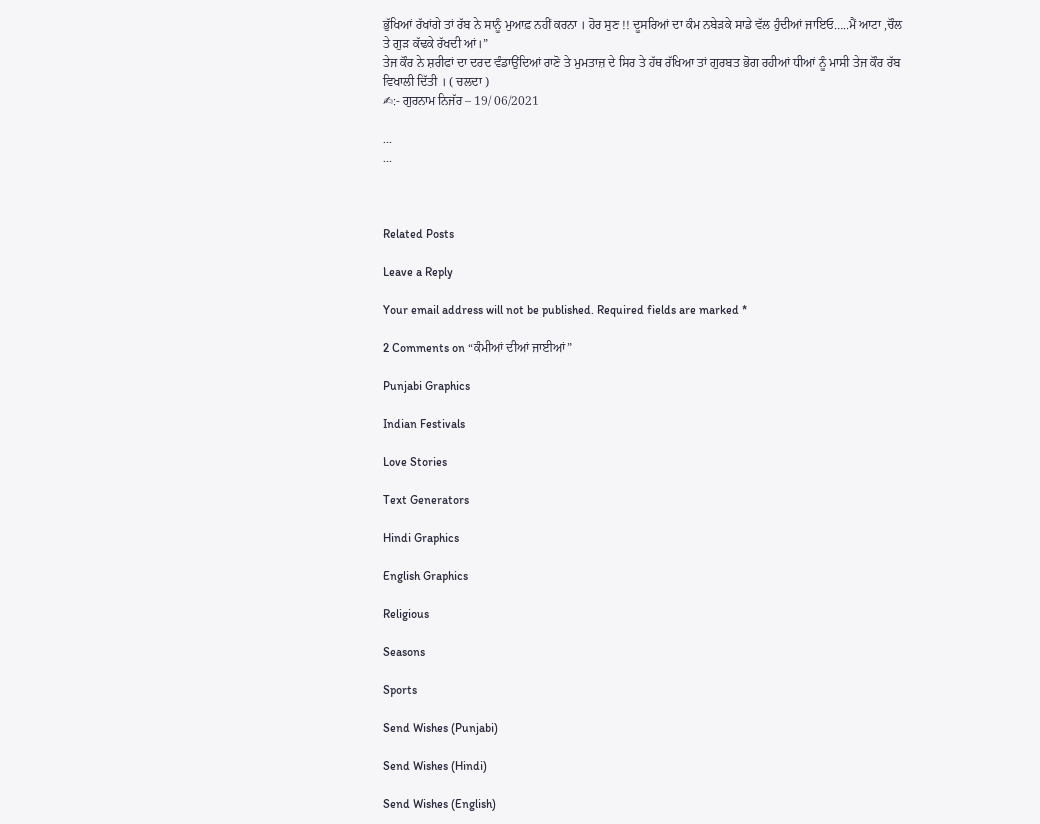ਭੁੱਖਿਆਂ ਰੱਖਾਂਗੇ ਤਾਂ ਰੱਬ ਨੇ ਸਾਨੂੰ ਮੁਆਫ਼ ਨਹੀਂ ਕਰਨਾ । ਹੋਰ ਸੁਣ !! ਦੂਸਰਿਆਂ ਦਾ ਕੰਮ ਨਬੇੜਕੇ ਸਾਡੇ ਵੱਲ ਹੁੰਦੀਆਂ ਜਾਇਓ…..ਮੈਂ ਆਟਾ ,ਚੌਲ ਤੇ ਗੁੜ ਕੱਢਕੇ ਰੱਖਦੀ ਆਂ।”
ਤੇਜ ਕੌਰ ਨੇ ਸ਼ਰੀਫਾਂ ਦਾ ਦਰਦ ਵੰਡਾਉਂਦਿਆਂ ਰਾਣੋ ਤੇ ਮੁਮਤਾਜ਼ ਦੇ ਸਿਰ ਤੇ ਹੱਥ ਰੱਖਿਆ ਤਾਂ ਗੁਰਬਤ ਭੋਗ ਰਹੀਆਂ ਧੀਆਂ ਨੂੰ ਮਾਸੀ ਤੇਜ ਕੌਰ ਰੱਬ ਵਿਖਾਲੀ ਦਿੱਤੀ । ( ਚਲਦਾ )
✍:- ਗੁਰਨਾਮ ਨਿਜੱਰ – 19/ 06/2021

...
...



Related Posts

Leave a Reply

Your email address will not be published. Required fields are marked *

2 Comments on “ਕੰਮੀਆਂ ਦੀਆਂ ਜਾਈਆਂ”

Punjabi Graphics

Indian Festivals

Love Stories

Text Generators

Hindi Graphics

English Graphics

Religious

Seasons

Sports

Send Wishes (Punjabi)

Send Wishes (Hindi)

Send Wishes (English)